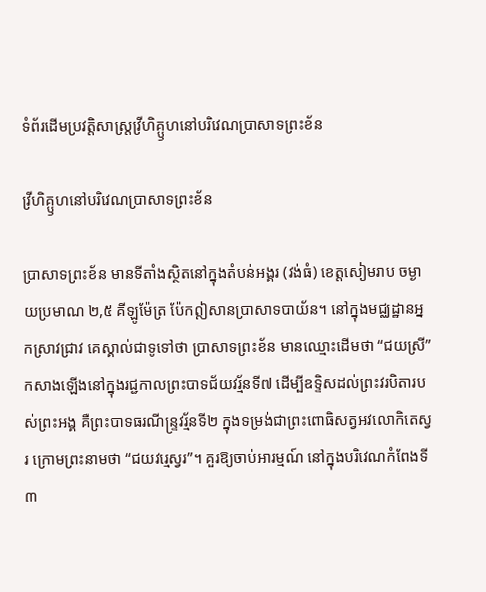ទំព័រដើមប្រវត្តិសាស្ត្រវ្រីហិគ្ឫហនៅបរិវេណប្រាសាទព្រះខ័ន

វ្រីហិគ្ឫហនៅបរិវេណប្រាសាទព្រះខ័ន

ប្រាសាទព្រះខ័ន មានទីតាំងស្ថិតនៅក្នុងតំបន់អង្គរ (វង់ធំ) ខេត្តសៀមរាប ចម្ងាយប្រមាណ ២,៥ គីឡូម៉ែត្រ ប៉ែកឦសានប្រាសាទបាយ័ន។ នៅក្នុងមជ្ឈដ្ឋានអ្នកស្រាវជ្រាវ គេស្គាល់ជាទូទៅថា ប្រាសាទព្រះខ័ន មានឈ្មោះដើមថា “ជយស្រី” កសាងឡើងនៅក្នុងរជ្ជកាលព្រះបាទជ័យវរ្ម័នទី៧ ដើម្បីឧទ្ទិសដល់ព្រះវរបិតារបស់ព្រះអង្គ គឺព្រះបាទធរណីន្រ្ទវរ្ម័នទី២ ក្នុងទម្រង់ជាព្រះពោធិសត្វអវលោកិតេស្វរ ក្រោមព្រះនាមថា “ជយវរ្មេស្វរ”។ គួរឱ្យចាប់អារម្មណ៍ នៅក្នុងបរិវេណកំពែងទី៣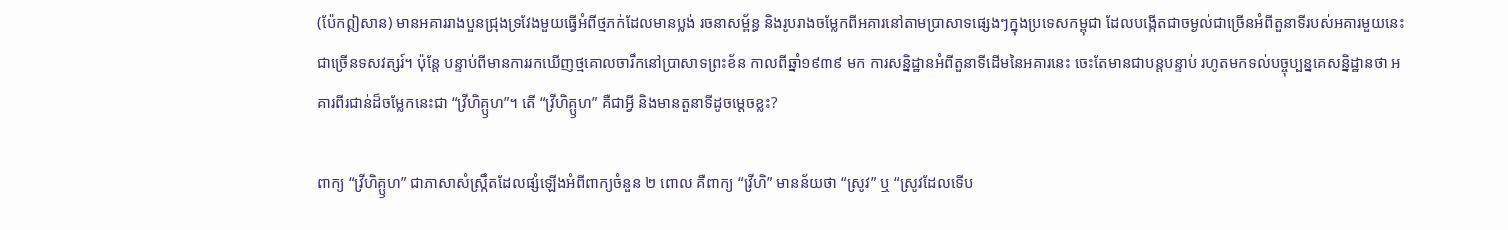(ប៉ែកឦសាន) មានអគាររាងបួនជ្រុងទ្រវែងមួយធ្វើអំពីថ្មភក់ដែលមានប្លង់ រចនាសម្ព័ន្ធ និងរូបរាងចម្លែកពីអគារនៅតាមប្រាសាទផ្សេងៗក្នុងប្រទេសកម្ពុជា ដែលបង្កើតជាចម្ងល់ជាច្រើនអំពីតួនាទីរបស់អគារមួយនេះជាច្រើនទសវត្សរ៍។ ប៉ុន្តែ បន្ទាប់ពីមានការរកឃើញថ្មគោលចារឹកនៅប្រាសាទព្រះខ័ន កាលពីឆ្នាំ១៩៣៩ មក ការសន្និដ្ឋានអំពីតួនាទីដើមនៃអគារនេះ ចេះតែមានជាបន្តបន្ទាប់ រហូតមកទល់បច្ចុប្បន្នគេសន្និដ្ឋានថា អគារពីរជាន់ដ៏ចម្លែកនេះជា “វ្រីហិគ្ឫហ”។ តើ “វ្រីហិគ្ឫហ” គឺជាអ្វី និងមានតួនាទីដូចម្តេចខ្លះ?

ពាក្យ “វ្រីហិគ្ឫហ” ជាភាសាសំស្រ្កឹតដែលផ្សំឡើងអំពីពាក្យចំនួន ២ ពោល គឺពាក្យ “វ្រីហិ” មានន័យថា “ស្រូវ” ឬ “ស្រូវដែលទើប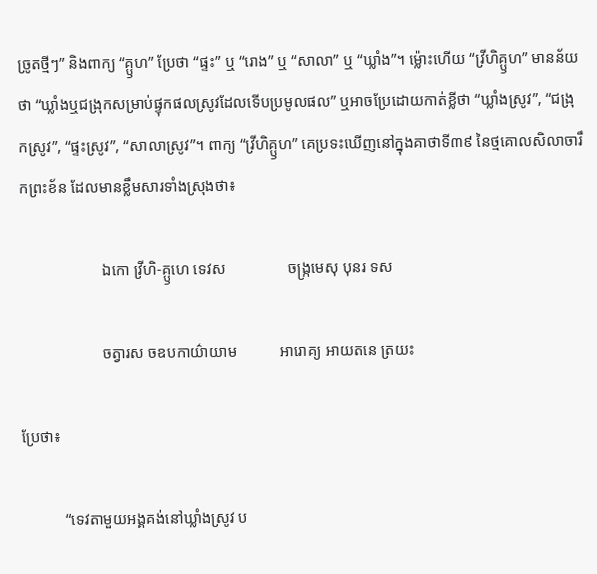ច្រូតថ្មីៗ” និងពាក្យ “គ្ឫហ” ប្រែថា “ផ្ទះ” ឬ “រោង” ឬ “សាលា” ឬ “ឃ្លាំង”។ ម្ល៉ោះហើយ “វ្រីហិគ្ឫហ” មានន័យថា “ឃ្លាំងឬជង្រុកសម្រាប់ផ្ទុកផលស្រូវដែលទើបប្រមូលផល” ឬអាចប្រែដោយកាត់ខ្លីថា “ឃ្លាំងស្រូវ”, “ជង្រុកស្រូវ”, “ផ្ទះស្រូវ”, “សាលាស្រូវ”។ ពាក្យ “វ្រីហិគ្ឫហ” គេប្រទះឃើញនៅក្នុងគាថាទី៣៩ នៃថ្មគោលសិលាចារឹកព្រះខ័ន ដែលមានខ្លឹមសារទាំងស្រុងថា៖

                     ឯកោ វ្រីហិ-គ្ឫហេ ទេវស                ចង្ក្រមេសុ បុនរ ទស

                     ចត្វារស ចឧបកាយ៌ាយាម           អារោគ្យ អាយតនេ ត្រយះ

ប្រែថា៖

           “ទេវតាមួយអង្គគង់នៅឃ្លាំងស្រូវ ប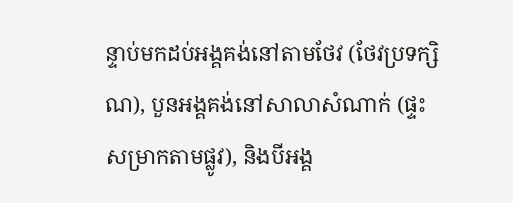ន្ទាប់មកដប់អង្គគង់នៅតាមថែវ (ថែវប្រទក្សិណ), បួនអង្គគង់នៅសាលាសំណាក់ (ផ្ទះសម្រាកតាមផ្លូវ), និងបីអង្គ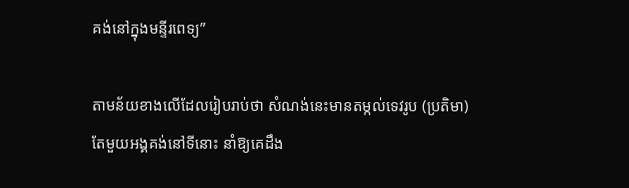គង់នៅក្នុងមន្ទីរពេទ្យ”

តាមន័យខាងលើដែលរៀបរាប់ថា សំណង់នេះមានតម្កល់ទេវរូប (ប្រតិមា) តែមួយអង្គគង់នៅទីនោះ នាំឱ្យគេដឹង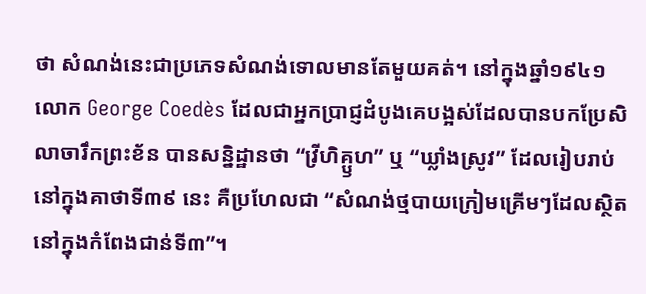ថា សំណង់នេះជាប្រភេទសំណង់ទោលមានតែមួយគត់។ នៅក្នុងឆ្នាំ១៩៤១ លោក George Coedès ដែលជាអ្នកប្រាជ្ញដំបូងគេបង្អស់ដែលបានបកប្រែសិលាចារឹកព្រះខ័ន បានសន្និដ្ឋានថា “វ្រីហិគ្ឫហ” ឬ “ឃ្លាំងស្រូវ” ដែលរៀបរាប់នៅក្នុងគាថាទី៣៩ នេះ គឺប្រហែលជា “សំណង់ថ្មបាយក្រៀមគ្រើមៗដែលស្ថិតនៅក្នុងកំពែងជាន់ទី៣”។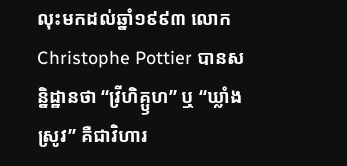លុះមកដល់ឆ្នាំ១៩៩៣ លោក Christophe Pottier បានសន្និដ្ឋានថា “វ្រីហិគ្ឫហ” ឬ “ឃ្លាំងស្រូវ” គឺជាវិហារ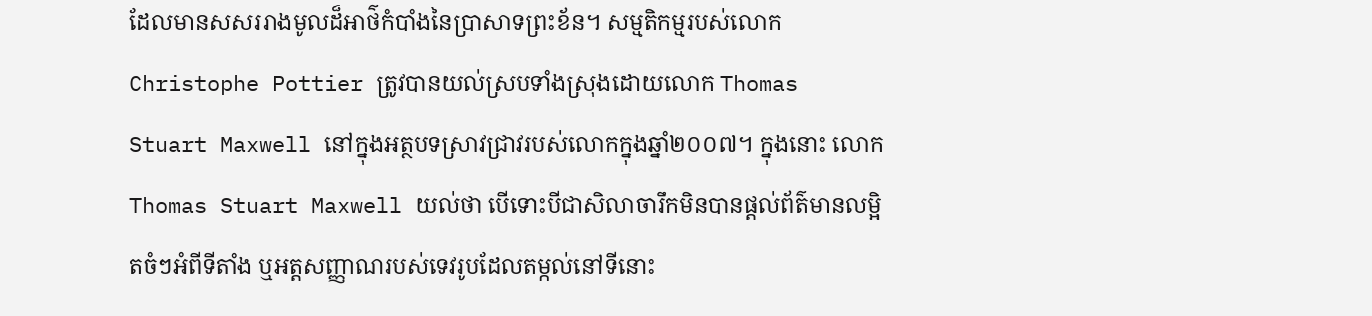ដែលមានសសររាងមូលដ៏អាថ៌កំបាំងនៃប្រាសាទព្រះខ័ន។ សម្មតិកម្មរបស់លោក Christophe Pottier ត្រូវបានយល់ស្របទាំងស្រុងដោយលោក Thomas Stuart Maxwell នៅក្នុងអត្ថបទស្រាវជ្រាវរបស់លោកក្នុងឆ្នាំ២០០៧។ ក្នុងនោះ លោក Thomas Stuart Maxwell យល់ថា បើទោះបីជាសិលាចារឹកមិនបានផ្តល់ព័ត៌មានលម្អិតចំៗអំពីទីតាំង ឬអត្តសញ្ញាណរបស់ទេវរូបដែលតម្កល់នៅទីនោះ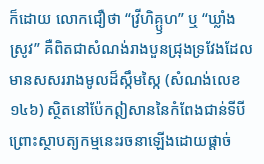ក៏ដោយ លោកជឿថា “វ្រីហិគ្ឫហ” ឬ “ឃ្លាំងស្រូវ” គឺពិតជាសំណង់រាងបួនជ្រុងទ្រវែងដែលមានសសររាងមូលដ៏ស្កឹមស្កៃ (សំណង់លេខ១៤៦) ស្ថិតនៅប៉ែកឦសាននៃកំពែងជាន់ទីបី ព្រោះស្ថាបត្យកម្មនេះរចនាឡើងដោយផ្តាច់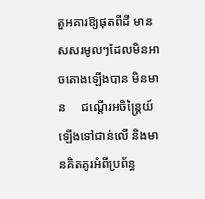តួអគារឱ្យផុតពីដី មានសសរមូលៗដែលមិនអាចតោងឡើងបាន មិនមាន     ជណ្តើរអចិន្រ្តៃយ៍ឡើងទៅជាន់លើ និងមានគិតគូរអំពីប្រព័ន្ធ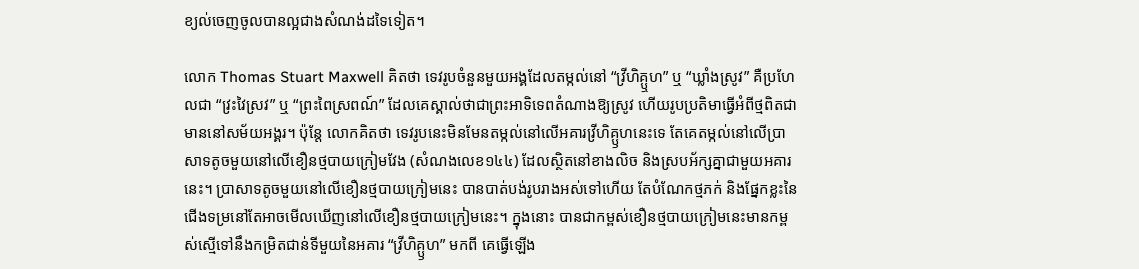ខ្យល់ចេញចូលបានល្អជាងសំណង់ដទៃទៀត។

លោក Thomas Stuart Maxwell គិតថា ទេវរូបចំនួនមួយអង្គដែលតម្កល់នៅ “វ្រីហិគ្ឬហ” ឬ “ឃ្លាំងស្រូវ” គឺប្រហែលជា “វ្រះវៃស្រវ” ឬ “ព្រះពៃស្រពណ៍” ដែលគេស្គាល់ថាជាព្រះអាទិទេពតំណាងឱ្យស្រូវ ហើយរូបប្រតិមាធ្វើអំពីថ្មពិតជាមាននៅសម័យអង្គរ។ ប៉ុន្តែ លោកគិតថា ទេវរូបនេះមិនមែនតម្កល់នៅលើអគារវ្រីហិគ្ឫហនេះទេ តែគេតម្កល់នៅលើប្រាសាទតូចមួយនៅលើខឿនថ្មបាយក្រៀមវែង (សំណងលេខ១៤៤) ដែលស្ថិតនៅខាងលិច និងស្របអ័ក្សគ្នាជាមួយអគារនេះ។ ប្រាសាទតូចមួយនៅលើខឿនថ្មបាយក្រៀមនេះ បានបាត់បង់រូបរាងអស់ទៅហើយ តែបំណែកថ្មភក់ និងផ្នែកខ្លះនៃជើងទម្រនៅតែអាចមើលឃើញនៅលើខឿនថ្មបាយក្រៀមនេះ។ ក្នុងនោះ បានជាកម្ពស់ខឿនថ្មបាយក្រៀមនេះមានកម្ពស់ស្មើទៅនឹងកម្រិតជាន់ទីមួយនៃអគារ “វ្រីហិគ្ឫហ” មកពី គេធ្វើឡើង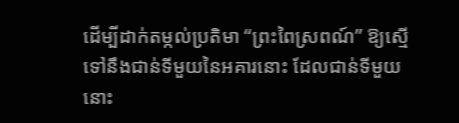ដើម្បីដាក់តម្កល់ប្រតិមា “ព្រះពៃស្រពណ៍” ឱ្យស្មើទៅនឹងជាន់ទីមួយនៃអគារនោះ ដែលជាន់ទីមួយនោះ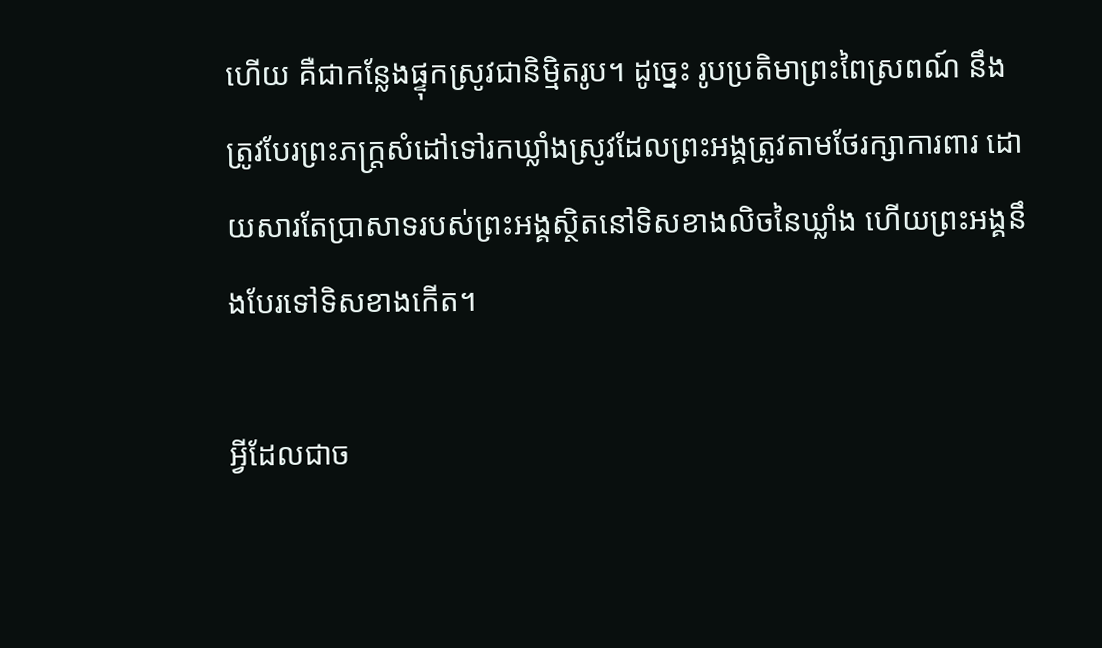ហើយ គឺជាកន្លែងផ្ទុកស្រូវជានិម្មិតរូប។ ដូច្នេះ រូបប្រតិមាព្រះពៃស្រពណ៍ នឹងត្រូវបែរព្រះភក្រ្តសំដៅទៅរកឃ្លាំងស្រូវដែលព្រះអង្គត្រូវតាមថែរក្សាការពារ ដោយសារតែប្រាសាទរបស់ព្រះអង្គស្ថិតនៅទិសខាងលិចនៃឃ្លាំង ហើយព្រះអង្គនឹងបែរទៅទិសខាងកើត។

អ្វីដែលជាច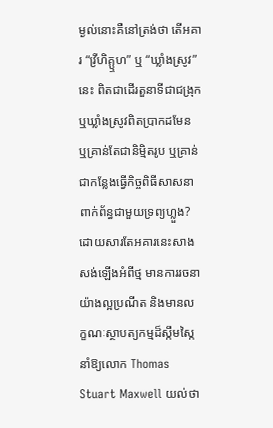ម្ងល់នោះគឺនៅត្រង់ថា តើអគារ “វ្រីហិគ្ឬហ” ឬ “ឃ្លាំងស្រូវ” នេះ ពិតជាដើរតួនាទីជាជង្រុក ឬឃ្លាំងស្រូវពិតប្រាកដមែន ឬគ្រាន់តែជានិម្មិតរូប ឬគ្រាន់ជាកន្លែងធ្វើកិច្ចពិធីសាសនាពាក់ព័ន្ធជាមួយទ្រព្យហ្លួង? ដោយសារតែអគារនេះសាងសង់ឡើងអំពីថ្ម មានការរចនាយ៉ាងល្អប្រណីត និងមានលក្ខណៈស្ថាបត្យកម្មដ៏ស្កឹមស្កៃ នាំឱ្យលោក Thomas Stuart Maxwell យល់ថា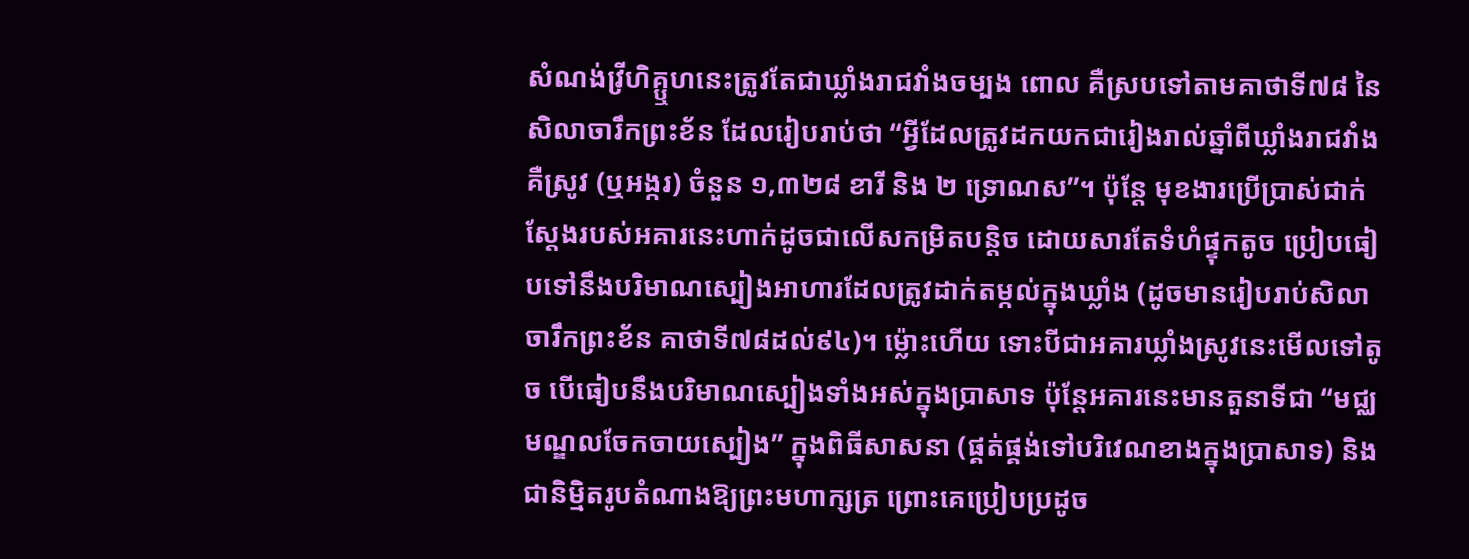សំណង់វ្រីហិគ្ឬហនេះត្រូវតែជាឃ្លាំងរាជវាំងចម្បង ពោល គឺស្របទៅតាមគាថាទី៧៨ នៃសិលាចារឹកព្រះខ័ន ដែលរៀបរាប់ថា “អ្វីដែលត្រូវដកយកជារៀងរាល់ឆ្នាំពីឃ្លាំងរាជវាំង គឺស្រូវ (ឬអង្ករ) ចំនួន ១,៣២៨ ខារី និង ២ ទ្រោណស”។ ប៉ុន្តែ មុខងារប្រើប្រាស់ជាក់ស្តែងរបស់អគារនេះហាក់ដូចជាលើសកម្រិតបន្តិច ដោយសារតែទំហំផ្ទុកតូច ប្រៀបធៀបទៅនឹងបរិមាណស្បៀងអាហារដែលត្រូវដាក់តម្កល់ក្នុងឃ្លាំង (ដូចមានរៀបរាប់សិលាចារឹកព្រះខ័ន គាថាទី៧៨ដល់៩៤)។ ម្ល៉ោះហើយ ទោះបីជាអគារឃ្លាំងស្រូវនេះមើលទៅតូច បើធៀបនឹងបរិមាណស្បៀងទាំងអស់ក្នុងប្រាសាទ ប៉ុន្តែអគារនេះមានតួនាទីជា “មជ្ឈមណ្ឌលចែកចាយស្បៀង” ក្នុងពិធីសាសនា (ផ្គត់ផ្គង់ទៅបរិវេណខាងក្នុងប្រាសាទ) និងជានិម្មិតរូបតំណាងឱ្យព្រះមហាក្សត្រ ព្រោះគេប្រៀបប្រដូច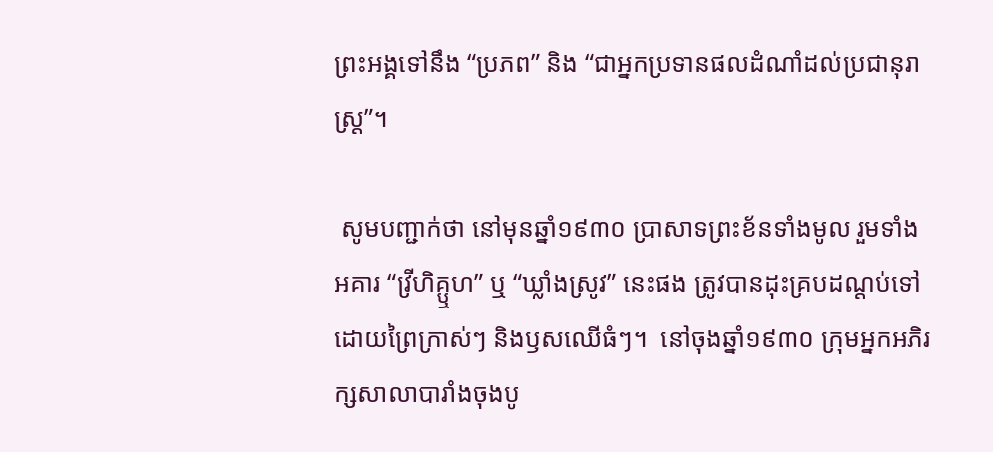ព្រះអង្គទៅនឹង “ប្រភព” និង “ជាអ្នកប្រទានផលដំណាំដល់ប្រជានុរាស្រ្ត”។

 សូមបញ្ជាក់ថា នៅមុនឆ្នាំ១៩៣០ ប្រាសាទព្រះខ័នទាំងមូល រួមទាំងអគារ “វ្រីហិគ្ឬហ” ឬ “ឃ្លាំងស្រូវ” នេះផង ត្រូវបានដុះគ្របដណ្តប់ទៅដោយព្រៃក្រាស់ៗ និងឫសឈើធំៗ។  នៅចុងឆ្នាំ១៩៣០ ក្រុមអ្នកអភិរក្សសាលាបារាំងចុងបូ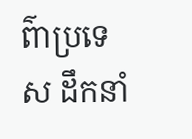ព៌ាប្រទេស ដឹកនាំ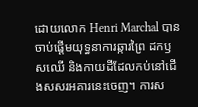ដោយលោក Henri Marchal បានចាប់ផ្តើមយុទ្ធនាការឆ្ការព្រៃ ដកឫសឈើ និងកាយដីដែលកប់នៅជើងសសរអគារនេះចេញ។ ការស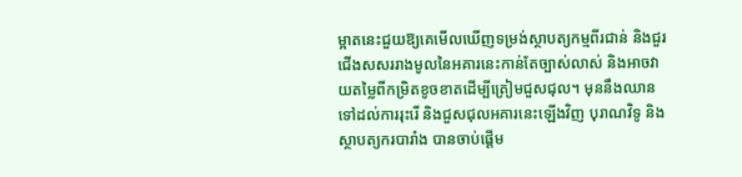ម្អាតនេះជួយឱ្យគេមើលឃើញទម្រង់ស្ថាបត្យកម្មពីរជាន់ និងជួរជើងសសររាងមូលនៃអគារនេះកាន់តែច្បាស់លាស់ និងអាចវាយតម្លៃពីកម្រិតខូចខាតដើម្បីត្រៀមជួសជុល។ មុននឹងឈានទៅដល់ការរុះរើ និងជួសជុលអគារនេះឡើងវិញ បុរាណវិទូ និងស្ថាបត្យករបារាំង បានចាប់ផ្តើម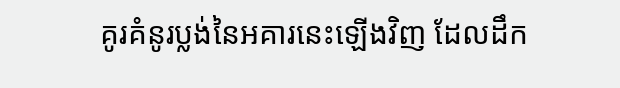គូរគំនូរប្លង់នៃអគារនេះឡើងវិញ ដែលដឹក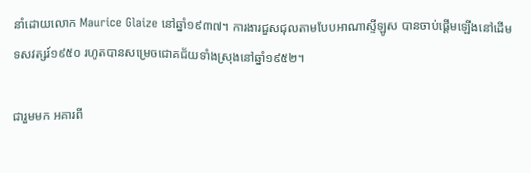នាំដោយលោក Maurice Glaize នៅឆ្នាំ១៩៣៧។ ការងារជួសជុលតាមបែបអាណាស្ទីឡូស បានចាប់ផ្តើមឡើងនៅដើមទសវត្សរ៍១៩៥០ រហូតបានសម្រេចជោគជ័យទាំងស្រុងនៅឆ្នាំ១៩៥២។

ជារួមមក អគារពី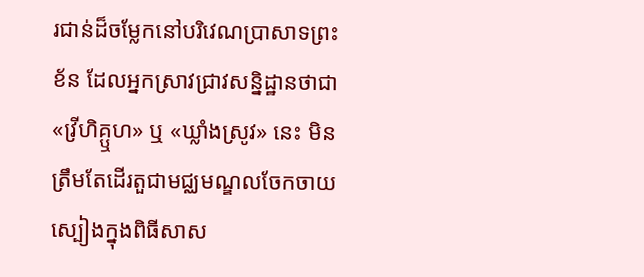រជាន់ដ៏ចម្លែកនៅបរិវេណប្រាសាទព្រះខ័ន ដែលអ្នកស្រាវជ្រាវសន្និដ្ឋានថាជា «វ្រីហិគ្ឬហ» ឬ «ឃ្លាំងស្រូវ» នេះ មិនត្រឹមតែដើរតួជាមជ្ឈមណ្ឌលចែកចាយស្បៀងក្នុងពិធីសាស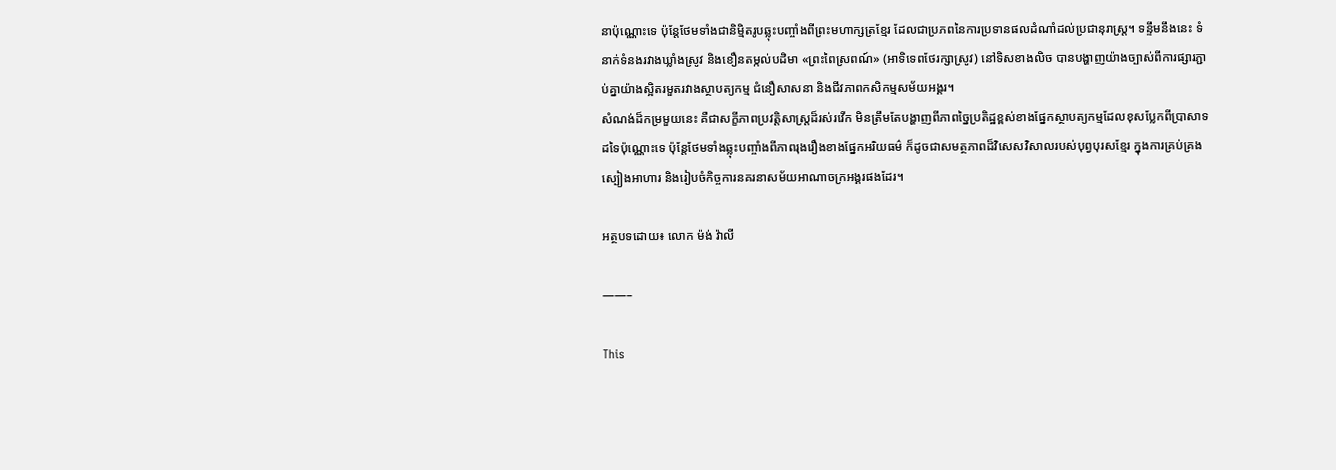នាប៉ុណ្ណោះទេ ប៉ុន្តែថែមទាំងជានិម្មិតរូបឆ្លុះបញ្ចាំងពីព្រះមហាក្សត្រខ្មែរ ដែលជាប្រភពនៃការប្រទានផលដំណាំដល់ប្រជានុរាស្ត្រ។ ទន្ទឹមនឹងនេះ ទំនាក់ទំនងរវាងឃ្លាំងស្រូវ និងខឿនតម្កល់បដិមា «ព្រះពៃស្រពណ៍» (អាទិទេពថែរក្សាស្រូវ) នៅទិសខាងលិច បានបង្ហាញយ៉ាងច្បាស់ពីការផ្សារភ្ជាប់គ្នាយ៉ាងស្អិតរមួតរវាងស្ថាបត្យកម្ម ជំនឿសាសនា និងជីវភាពកសិកម្មសម័យអង្គរ។
សំណង់ដ៏កម្រមួយនេះ គឺជាសក្ខីភាពប្រវត្តិសាស្ត្រដ៏រស់រវើក មិនត្រឹមតែបង្ហាញពីភាពច្នៃប្រតិដ្ឋខ្ពស់ខាងផ្នែកស្ថាបត្យកម្មដែលខុសប្លែកពីប្រាសាទដទៃប៉ុណ្ណោះទេ ប៉ុន្តែថែមទាំងឆ្លុះបញ្ចាំងពីភាពរុងរឿងខាងផ្នែកអរិយធម៌ ក៏ដូចជាសមត្ថភាពដ៏វិសេសវិសាលរបស់បុព្វបុរសខ្មែរ ក្នុងការគ្រប់គ្រងស្បៀងអាហារ និងរៀបចំកិច្ចការនគរនាសម័យអាណាចក្រអង្គរផងដែរ។

អត្ថបទដោយ៖ លោក ម៉ង់ វ៉ាលី

——–

This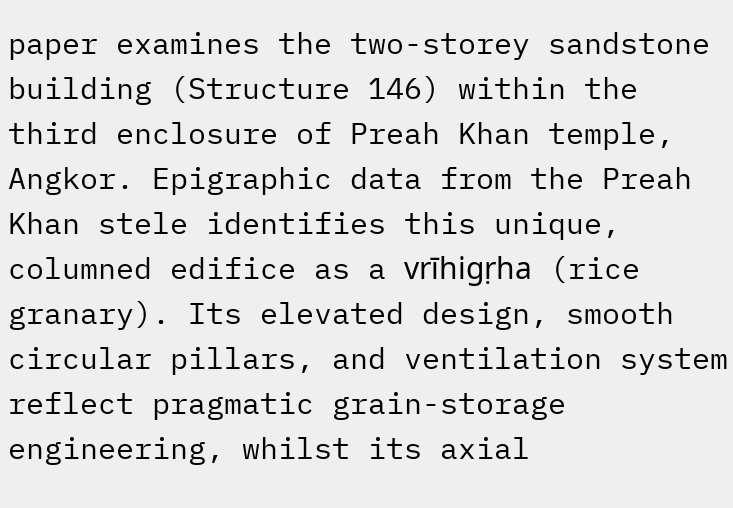paper examines the two-storey sandstone building (Structure 146) within the third enclosure of Preah Khan temple, Angkor. Epigraphic data from the Preah Khan stele identifies this unique, columned edifice as a vrīhigṛha (rice granary). Its elevated design, smooth circular pillars, and ventilation system reflect pragmatic grain-storage engineering, whilst its axial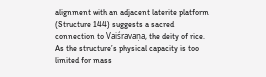alignment with an adjacent laterite platform (Structure 144) suggests a sacred connection to Vaiśravaṇa, the deity of rice. As the structure’s physical capacity is too limited for mass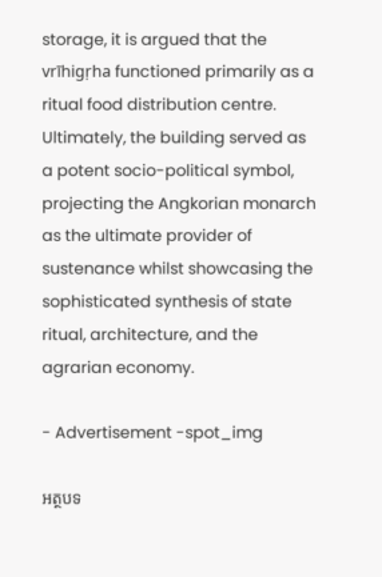storage, it is argued that the vrīhigṛha functioned primarily as a ritual food distribution centre. Ultimately, the building served as a potent socio-political symbol, projecting the Angkorian monarch as the ultimate provider of sustenance whilst showcasing the sophisticated synthesis of state ritual, architecture, and the agrarian economy.

- Advertisement -spot_img

អត្ថបទ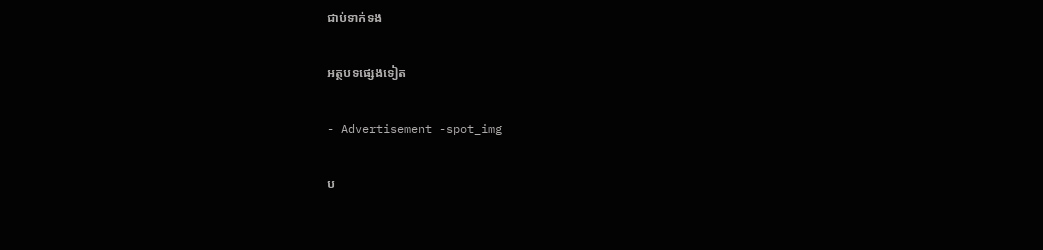ជាប់ទាក់ទង

អត្ថបទផ្សេងទៀត

- Advertisement -spot_img

ប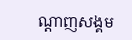ណ្ដាញសង្គម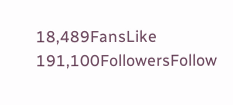18,489FansLike
191,100FollowersFollow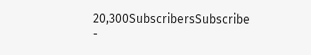20,300SubscribersSubscribe
-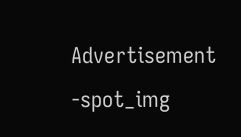Advertisement -spot_img